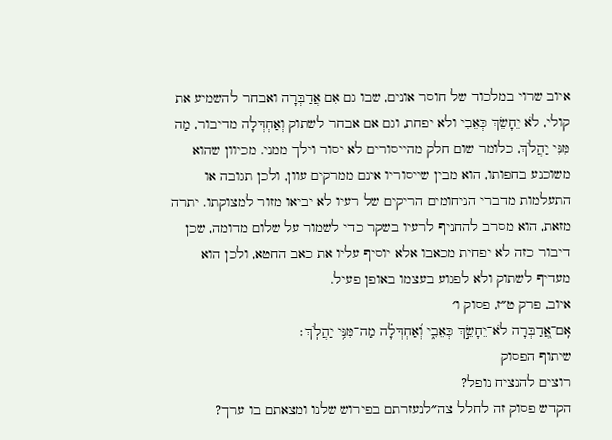איוב שרוי במלכוד של חוסר אונים, שבו גם אִם אֲדַבְּרָה ואבחר להשמיע את קולי, לֹא יֵחָשֵׂךְ כְּאֵבִי ולא יפחת, וגם אם אבחר לשתוק וְאַחְדְּלָה מדיבור, מַה מִּנִּי יַהֲלֹךְ, כלומר שום חלק מהייסורים לא יסור וילך ממני. מכיוון שהוא משוכנע בחפותו, הוא מבין שייסוריו אינם ממרקים עוון, ולכן תגובה או התעלמות מדברי הניחומים הריקים של רעיו לא יביאו מזור למצוקתו. יתרה מזאת, הוא מסרב להחניף לרעיו בשקר כדי לשמור על שלום מדומה, שכן דיבור כזה לא יפחית מכאבו אלא יוסיף עליו את כאב החטא, ולכן הוא מעדיף לשתוק ולא לפגוע בעצמו באופן פעיל.
איוב, פרק ט״ז, פסוק ו׳
אִֽם־אֲ֭דַבְּרָה לֹא־יֵחָשֵׂ֣ךְ כְּאֵבִ֑י וְ֝אַחְדְּלָ֗ה מַה־מִּנִּ֥י יַהֲלֹֽךְ׃
שיתוף הפסוק
רוצים להנציח נופל?
הקדש פסוק זה לחלל צה״לנעזרתם בפירוש שלנו ומצאתם בו ערך?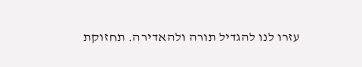עזרו לנו להגדיל תורה ולהאדירה. תחזוקת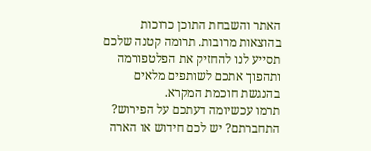האתר והשבחת התוכן כרוכות בהוצאות מרובות. תרומה קטנה שלכם תסייע לנו להחזיק את הפלטפורמה ותהפוך אתכם לשותפים מלאים בהנגשת חוכמת המקרא.
תרמו עכשיומה דעתכם על הפירוש?
התחברתם? יש לכם חידוש או הארה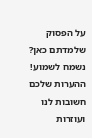על הפסוק שלמדתם כאן? נשמח לשמוע!
ההערות שלכם חשובות לנו ועוזרות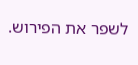לשפר את הפירוש.